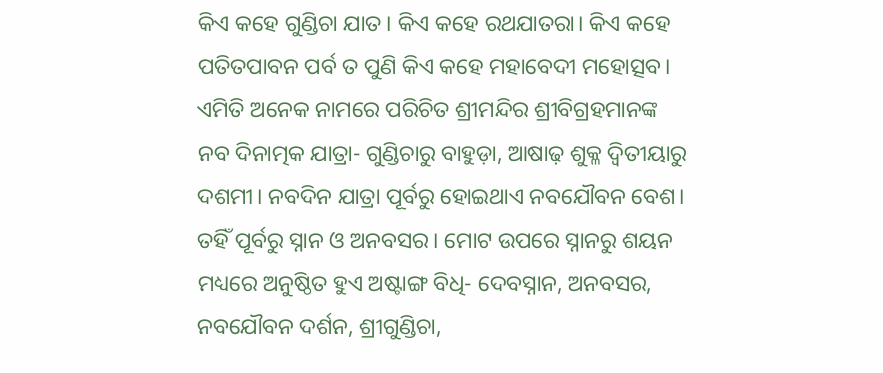କିଏ କହେ ଗୁଣ୍ଡିଚା ଯାତ। କିଏ କହେ ରଥଯାତରା। କିଏ କହେ ପତିତପାବନ ପର୍ବ ତ ପୁଣି କିଏ କହେ ମହାବେଦୀ ମହୋତ୍ସବ। ଏମିତି ଅନେକ ନାମରେ ପରିଚିତ ଶ୍ରୀମନ୍ଦିର ଶ୍ରୀବିଗ୍ରହମାନଙ୍କ ନବ ଦିନାତ୍ମକ ଯାତ୍ରା- ଗୁଣ୍ଡିଚାରୁ ବାହୁଡ଼ା, ଆଷାଢ଼ ଶୁକ୍ଳ ଦ୍ୱିତୀୟାରୁ ଦଶମୀ। ନବଦିନ ଯାତ୍ରା ପୂର୍ବରୁ ହୋଇଥାଏ ନବଯୌବନ ବେଶ। ତହିଁ ପୂର୍ବରୁ ସ୍ନାନ ଓ ଅନବସର। ମୋଟ ଉପରେ ସ୍ନାନରୁ ଶୟନ ମଧ୍ୟରେ ଅନୁଷ୍ଠିତ ହୁଏ ଅଷ୍ଟାଙ୍ଗ ବିଧି- ଦେବସ୍ନାନ, ଅନବସର, ନବଯୌବନ ଦର୍ଶନ, ଶ୍ରୀଗୁଣ୍ଡିଚା,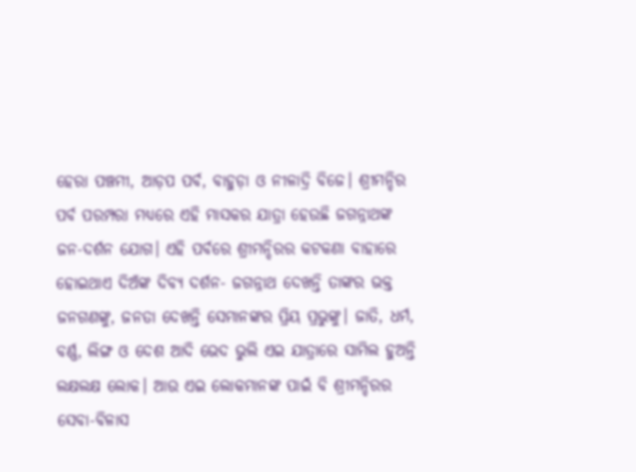ହେରା ପଞ୍ଚମୀ, ଆଡ଼ପ ପର୍ବ, ବାହୁଡ଼ା ଓ ନୀଳାଦ୍ରି ବିଜେ। ଶ୍ରୀମନ୍ଦିର ପର୍ବ ପରମ୍ପରା ମଧ୍ୟରେ ଏହି ମାସକର ଯାତ୍ରା ହେଉଛି ଜଗନ୍ନାଥଙ୍କ ଜନ-ଦର୍ଶନ ଯୋଗ। ଏହି ପର୍ବରେ ଶ୍ରୀମନ୍ଦିରର କଟକଣା ବାହାରେ ହୋଇଥାଏ ଦିଅଁଙ୍କ ଦିବ୍ୟ ଦର୍ଶନ- ଜଗନ୍ନାଥ ଦେଖନ୍ତି ତାଙ୍କର ଭକ୍ତ ଜନଗଣଙ୍କୁ, ଜନତା ଦେଖନ୍ତି ସେମାନଙ୍କର ପ୍ରିୟ ପ୍ରଭୁଙ୍କୁ। ଜାତି, ଧର୍ମ, ବର୍ଣ୍ଣ, ଲିଙ୍ଗ ଓ ଦେଶ ଆଦି ଭେଦ ଭୁଲି ଏଇ ଯାତ୍ରାରେ ସାମିଲ ହୁଅନ୍ତି ଲକ୍ଷଲକ୍ଷ ଲୋକ। ଆଉ ଏଇ ଲୋକମାନଙ୍କ ପାଇଁ ବି ଶ୍ରୀମନ୍ଦିରର ସେବା-ବିଳାସ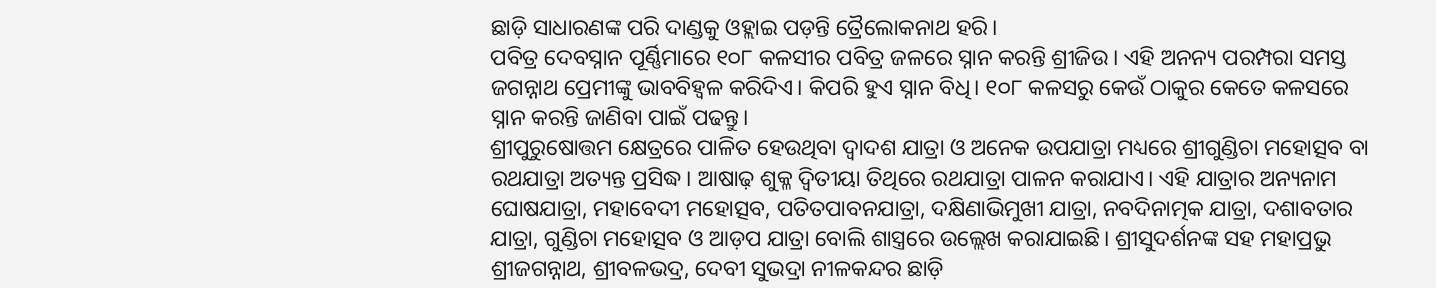ଛାଡ଼ି ସାଧାରଣଙ୍କ ପରି ଦାଣ୍ଡକୁ ଓହ୍ଲାଇ ପଡ଼ନ୍ତି ତ୍ରୈଲୋକନାଥ ହରି।
ପବିତ୍ର ଦେବସ୍ନାନ ପୂର୍ଣ୍ଣିମାରେ ୧୦୮ କଳସୀର ପବିତ୍ର ଜଳରେ ସ୍ନାନ କରନ୍ତି ଶ୍ରୀଜିଉ। ଏହି ଅନନ୍ୟ ପରମ୍ପରା ସମସ୍ତ ଜଗନ୍ନାଥ ପ୍ରେମୀଙ୍କୁ ଭାବବିହ୍ୱଳ କରିଦିଏ। କିପରି ହୁଏ ସ୍ନାନ ବିଧି। ୧୦୮ କଳସରୁ କେଉଁ ଠାକୁର କେତେ କଳସରେ ସ୍ନାନ କରନ୍ତି ଜାଣିବା ପାଇଁ ପଢନ୍ତୁ।
ଶ୍ରୀପୁରୁଷୋତ୍ତମ କ୍ଷେତ୍ରରେ ପାଳିତ ହେଉଥିବା ଦ୍ୱାଦଶ ଯାତ୍ରା ଓ ଅନେକ ଉପଯାତ୍ରା ମଧ୍ୟରେ ଶ୍ରୀଗୁଣ୍ଡିଚା ମହୋତ୍ସବ ବା ରଥଯାତ୍ରା ଅତ୍ୟନ୍ତ ପ୍ରସିଦ୍ଧ। ଆଷାଢ଼ ଶୁକ୍ଳ ଦ୍ୱିତୀୟା ତିଥିରେ ରଥଯାତ୍ରା ପାଳନ କରାଯାଏ। ଏହି ଯାତ୍ରାର ଅନ୍ୟନାମ ଘୋଷଯାତ୍ରା, ମହାବେଦୀ ମହୋତ୍ସବ, ପତିତପାବନଯାତ୍ରା, ଦକ୍ଷିଣାଭିମୁଖୀ ଯାତ୍ରା, ନବଦିନାତ୍ମକ ଯାତ୍ରା, ଦଶାବତାର ଯାତ୍ରା, ଗୁଣ୍ଡିଚା ମହୋତ୍ସବ ଓ ଆଡ଼ପ ଯାତ୍ରା ବୋଲି ଶାସ୍ତ୍ରରେ ଉଲ୍ଲେଖ କରାଯାଇଛି। ଶ୍ରୀସୁଦର୍ଶନଙ୍କ ସହ ମହାପ୍ରଭୁ ଶ୍ରୀଜଗନ୍ନାଥ, ଶ୍ରୀବଳଭଦ୍ର, ଦେବୀ ସୁଭଦ୍ରା ନୀଳକନ୍ଦର ଛାଡ଼ି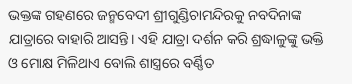ଭକ୍ତଙ୍କ ଗହଣରେ ଜନ୍ମବେଦୀ ଶ୍ରୀଗୁଣ୍ଡିଚାମନ୍ଦିରକୁ ନବଦିନାଙ୍କ ଯାତ୍ରାରେ ବାହାରି ଆସନ୍ତି। ଏହି ଯାତ୍ରା ଦର୍ଶନ କରି ଶ୍ରଦ୍ଧାଳୁଙ୍କୁ ଭକ୍ତି ଓ ମୋକ୍ଷ ମିଳିଥାଏ ବୋଲି ଶାସ୍ତ୍ରରେ ବର୍ଣ୍ଣିତ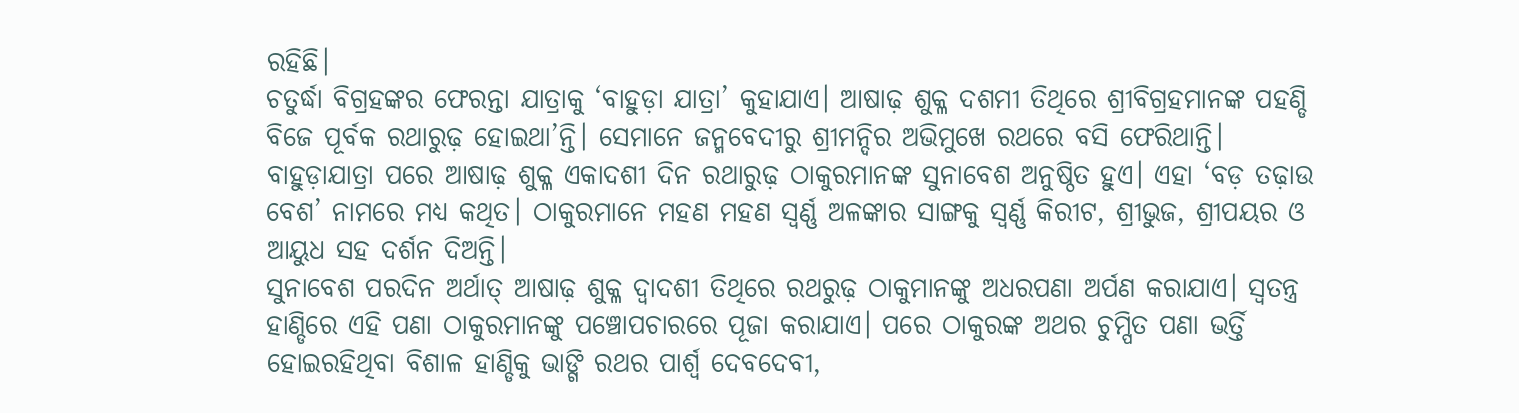ରହିଛି।
ଚତୁର୍ଦ୍ଧା ବିଗ୍ରହଙ୍କର ଫେରନ୍ତା ଯାତ୍ରାକୁ ‘ବାହୁଡ଼ା ଯାତ୍ରା’ କୁହାଯାଏ। ଆଷାଢ଼ ଶୁକ୍ଳ ଦଶମୀ ତିଥିରେ ଶ୍ରୀବିଗ୍ରହମାନଙ୍କ ପହଣ୍ଡି ବିଜେ ପୂର୍ବକ ରଥାରୁଢ଼ ହୋଇଥା’ନ୍ତି। ସେମାନେ ଜନ୍ମବେଦୀରୁ ଶ୍ରୀମନ୍ଦିର ଅଭିମୁଖେ ରଥରେ ବସି ଫେରିଥାନ୍ତି।
ବାହୁଡ଼ାଯାତ୍ରା ପରେ ଆଷାଢ଼ ଶୁକ୍ଳ ଏକାଦଶୀ ଦିନ ରଥାରୁଢ଼ ଠାକୁରମାନଙ୍କ ସୁନାବେଶ ଅନୁଷ୍ଠିତ ହୁଏ। ଏହା ‘ବଡ଼ ତଢ଼ାଉ ବେଶ’ ନାମରେ ମଧ୍ୟ କଥିତ। ଠାକୁରମାନେ ମହଣ ମହଣ ସ୍ୱର୍ଣ୍ଣ ଅଳଙ୍କାର ସାଙ୍ଗକୁ ସ୍ୱର୍ଣ୍ଣ କିରୀଟ, ଶ୍ରୀଭୁଜ, ଶ୍ରୀପୟର ଓ ଆୟୁଧ ସହ ଦର୍ଶନ ଦିଅନ୍ତି।
ସୁନାବେଶ ପରଦିନ ଅର୍ଥାତ୍ ଆଷାଢ଼ ଶୁକ୍ଳ ଦ୍ୱାଦଶୀ ତିଥିରେ ରଥରୁଢ଼ ଠାକୁମାନଙ୍କୁ ଅଧରପଣା ଅର୍ପଣ କରାଯାଏ। ସ୍ୱତନ୍ତ୍ର ହାଣ୍ଡିରେ ଏହି ପଣା ଠାକୁରମାନଙ୍କୁ ପଞ୍ଚୋପଚାରରେ ପୂଜା କରାଯାଏ। ପରେ ଠାକୁରଙ୍କ ଅଥର ଚୁମ୍ପିତ ପଣା ଭର୍ତ୍ତି ହୋଇରହିଥିବା ବିଶାଳ ହାଣ୍ଡିକୁ ଭାଙ୍ଗି ରଥର ପାର୍ଶ୍ୱ ଦେବଦେବୀ,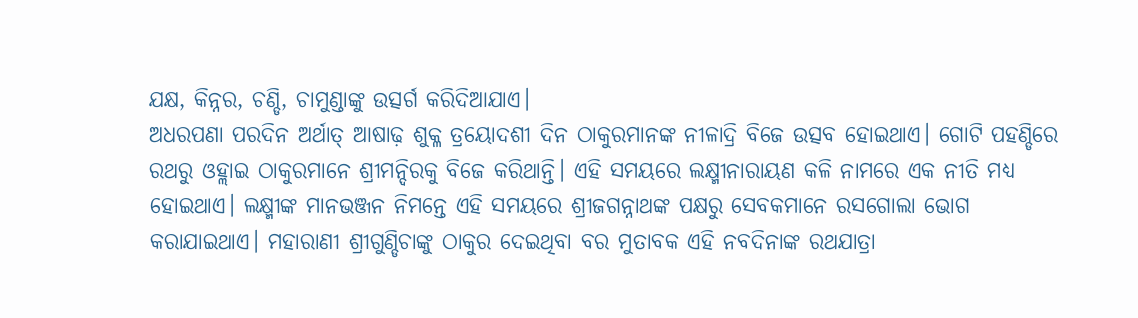ଯକ୍ଷ, କିନ୍ନର, ଚଣ୍ଡି, ଚାମୁଣ୍ଡାଙ୍କୁ ଉତ୍ସର୍ଗ କରିଦିଆଯାଏ।
ଅଧରପଣା ପରଦିନ ଅର୍ଥାତ୍ ଆଷାଢ଼ ଶୁକ୍ଳ ତ୍ରୟୋଦଶୀ ଦିନ ଠାକୁରମାନଙ୍କ ନୀଳାଦ୍ରି ବିଜେ ଉତ୍ସବ ହୋଇଥାଏ। ଗୋଟି ପହଣ୍ଡିରେ ରଥରୁ ଓହ୍ଲାଇ ଠାକୁରମାନେ ଶ୍ରୀମନ୍ଦିରକୁ ବିଜେ କରିଥାନ୍ତି। ଏହି ସମୟରେ ଲକ୍ଷ୍ମୀନାରାୟଣ କଳି ନାମରେ ଏକ ନୀତି ମଧ୍ୟ ହୋଇଥାଏ। ଲକ୍ଷ୍ମୀଙ୍କ ମାନଭଞ୍ଜନ ନିମନ୍ତେ ଏହି ସମୟରେ ଶ୍ରୀଜଗନ୍ନାଥଙ୍କ ପକ୍ଷରୁ ସେବକମାନେ ରସଗୋଲା ଭୋଗ କରାଯାଇଥାଏ। ମହାରାଣୀ ଶ୍ରୀଗୁଣ୍ଡିଚାଙ୍କୁ ଠାକୁର ଦେଇଥିବା ବର ମୁତାବକ ଏହି ନବଦିନାଙ୍କ ରଥଯାତ୍ରା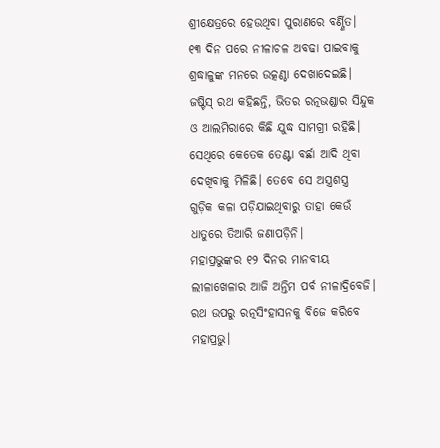ଶ୍ରୀକ୍ଷେତ୍ରରେ ହେଉଥିବା ପୁରାଣରେ ବର୍ଣ୍ଣିତ।
୧୩ ଦିନ ପରେ ନୀଳାଚଳ ଅବଢା ପାଇବାକୁ ଶ୍ରଦ୍ଧାଳୁଙ୍କ ମନରେ ଉତ୍କଣ୍ଠା ଦେଖାଦେଇଛି।
ଜଷ୍ଟିସ୍ ରଥ କହିଛନ୍ତି, ଭିତର ରତ୍ନଭଣ୍ଡାର ସିନ୍ଦୁକ ଓ ଆଲମିରାରେ କିଛି ଯୁଦ୍ଧ ସାମଗ୍ରୀ ରହିଛି। ସେଥିରେ କେତେକ ତେଣ୍ଟା ବର୍ଛା ଆଦି ଥିବା ଦେଖିବାକୁ ମିଳିଛି। ତେବେ ସେ ଅସ୍ତ୍ରଶସ୍ତ୍ର ଗୁଡ଼ିକ କଳା ପଡ଼ିଯାଇଥିବାରୁ ତାହା କେଉଁ ଧାତୁରେ ତିଆରି ଜଣାପଡ଼ିନି।
ମହାପ୍ରଭୁଙ୍କର ୧୨ ଦିନର ମାନବୀୟ ଲୀଳାଖେଳାର ଆଜି ଅନ୍ତିମ ପର୍ବ ନୀଳାଦ୍ରିବେଜି। ରଥ ଉପରୁ ରତ୍ନସିଂହାସନକୁ ବିଜେ କରିବେ ମହାପ୍ରଭୁ।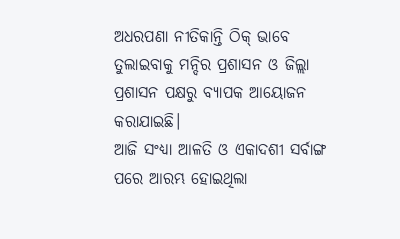ଅଧରପଣା ନୀତିକାନ୍ତି ଠିକ୍ ଭାବେ ତୁଲାଇବାକୁ ମନ୍ଦିର ପ୍ରଶାସନ ଓ ଜିଲ୍ଲା ପ୍ରଶାସନ ପକ୍ଷରୁ ବ୍ୟାପକ ଆୟୋଜନ କରାଯାଇଛି।
ଆଜି ସଂଧ୍ୟା ଆଳତି ଓ ଏକାଦଶୀ ସର୍ବାଙ୍ଗ ପରେ ଆରମ୍ଭ ହୋଇଥିଲା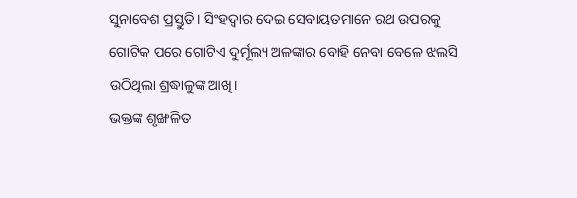ସୁନାବେଶ ପ୍ରସ୍ତୁତି। ସିଂହଦ୍ୱାର ଦେଇ ସେବାୟତମାନେ ରଥ ଉପରକୁ ଗୋଟିକ ପରେ ଗୋଟିଏ ଦୁର୍ମୂଲ୍ୟ ଅଳଙ୍କାର ବୋହି ନେବା ବେଳେ ଝଲସି ଉଠିଥିଲା ଶ୍ରଦ୍ଧାଳୁଙ୍କ ଆଖି।
ଭକ୍ତଙ୍କ ଶୃଙ୍ଖଳିତ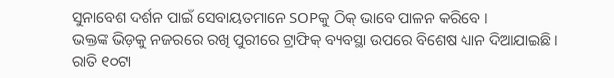ସୁନାବେଶ ଦର୍ଶନ ପାଇଁ ସେବାୟତମାନେ SOPକୁ ଠିକ୍ ଭାବେ ପାଳନ କରିବେ ।
ଭକ୍ତଙ୍କ ଭିଡ଼କୁ ନଜରରେ ରଖି ପୁରୀରେ ଟ୍ରାଫିକ୍ ବ୍ୟବସ୍ଥା ଉପରେ ବିଶେଷ ଧ୍ୟାନ ଦିଆଯାଇଛି।
ରାତି ୧୦ଟା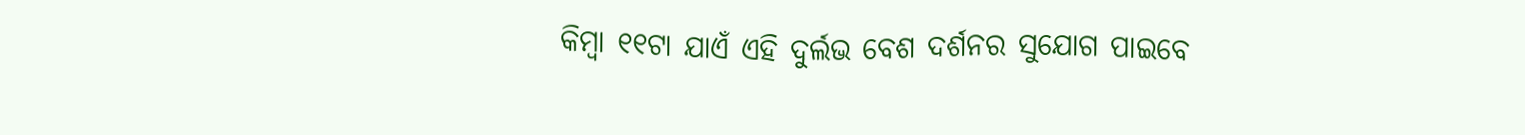କିମ୍ବା ୧୧ଟା ଯାଏଁ ଏହି ଦୁର୍ଲଭ ବେଶ ଦର୍ଶନର ସୁଯୋଗ ପାଇବେ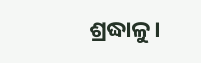ଶ୍ରଦ୍ଧାଳୁ।